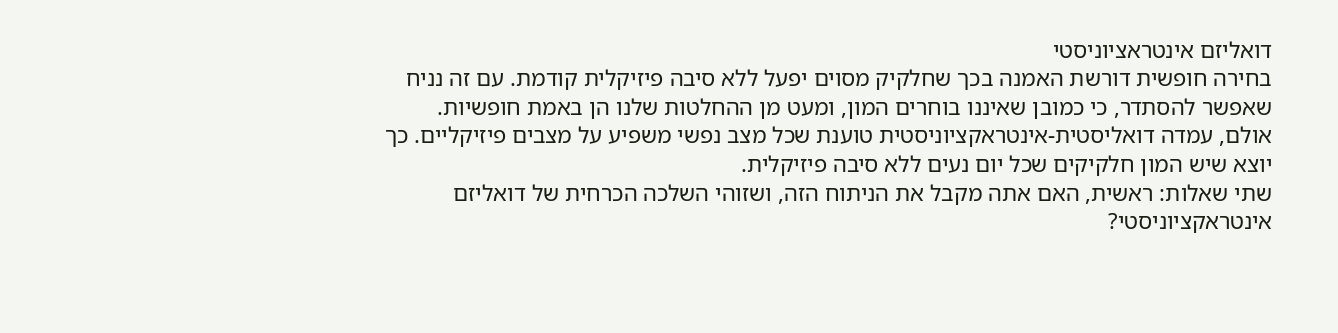דואליזם אינטראציוניסטי
בחירה חופשית דורשת האמנה בכך שחלקיק מסוים יפעל ללא סיבה פיזיקלית קודמת. עם זה נניח שאפשר להסתדר, כי כמובן שאיננו בוחרים המון, ומעט מן ההחלטות שלנו הן באמת חופשיות.
אולם, עמדה דואליסטית-אינטראקציוניסטית טוענת שכל מצב נפשי משפיע על מצבים פיזיקליים. כך יוצא שיש המון חלקיקים שכל יום נעים ללא סיבה פיזיקלית.
שתי שאלות: ראשית, האם אתה מקבל את הניתוח הזה, ושזוהי השלכה הכרחית של דואליזם אינטראקציוניסטי?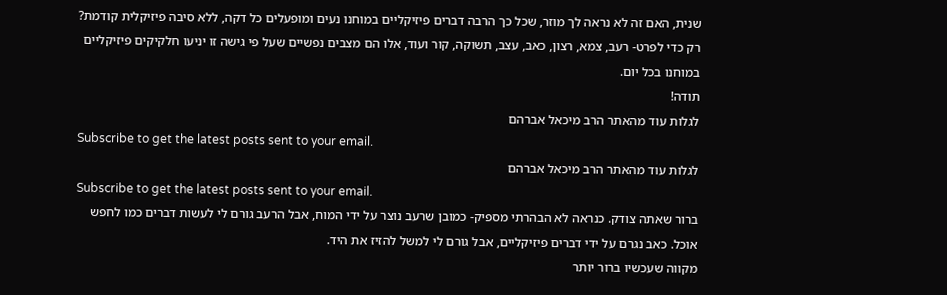שנית, האם זה לא נראה לך מוזר, שכל כך הרבה דברים פיזיקליים במוחנו נעים ומופעלים כל דקה, ללא סיבה פיזיקלית קודמת? רק כדי לפרט- רעב, צמא, רצון, כאב, עצב, תשוקה, קור ועוד, אלו הם מצבים נפשיים שעל פי גישה זו יניעו חלקיקים פיזיקליים במוחנו בכל יום.
תודה!
לגלות עוד מהאתר הרב מיכאל אברהם
Subscribe to get the latest posts sent to your email.
לגלות עוד מהאתר הרב מיכאל אברהם
Subscribe to get the latest posts sent to your email.
ברור שאתה צודק. כנראה לא הבהרתי מספיק- כמובן שרעב נוצר על ידי המוח, אבל הרעב גורם לי לעשות דברים כמו לחפש אוכל. כאב נגרם על ידי דברים פיזיקליים, אבל גורם לי למשל להזיז את היד.
מקווה שעכשיו ברור יותר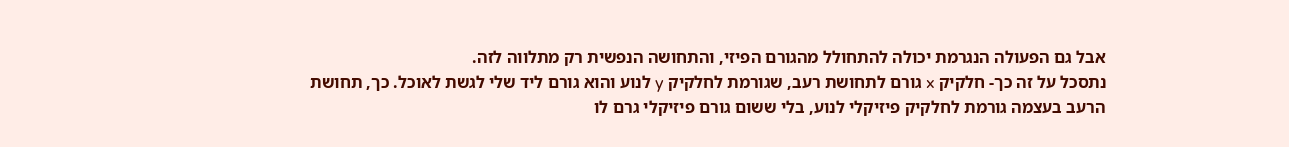אבל גם הפעולה הנגרמת יכולה להתחולל מהגורם הפיזי, והתחושה הנפשית רק מתלווה לזה.
נתסכל על זה כך- חלקיק x גורם לתחושת רעב, שגורמת לחלקיק y לנוע והוא גורם ליד שלי לגשת לאוכל. כך, תחושת הרעב בעצמה גורמת לחלקיק פיזיקלי לנוע, בלי ששום גורם פיזיקלי גרם לו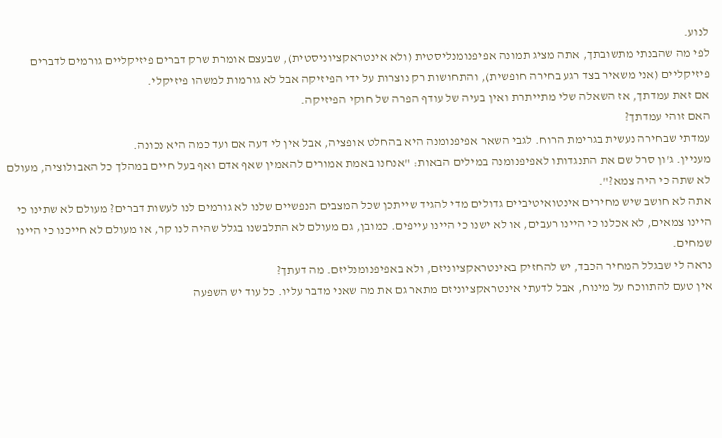לנוע.
לפי מה שהבנתי מתשובתך, אתה מציג תמונה אפיפנומנליסטית (ולא אינטראקציוניסטית), שבעצם אומרת שרק דברים פיזיקליים גורמים לדברים פיזיקליים (אני משאיר בצד רגע בחירה חופשית), והתחושות רק נוצרות על ידי הפיזיקה אבל לא גורמות למשהו פיזיקלי.
אם זאת עמדתך, אז השאלה שלי מתייתרת ואין בעיה של עודף הפרה של חוקי הפיזיקה.
האם זוהי עמדתך?
עמדתי שבחירה נעשית בגרימת הרוח. לגבי השאר אפיפנומנה היא בהחלט אופציה, אבל אין לי דעה אם ועד כמה היא נכונה.
מעניין. ג'ון סרל שם את התנגדותו לאפיפנומנה במילים הבאות: "אנחנו באמת אמורים להאמין שאף אדם ואף בעל חיים במהלך כל האבולוציה, מעולם לא שתה כי היה צמא?".
אתה לא חושב שיש מחירים אינטואיטיביים גדולים מדי להגיד שייתכן שכל המצבים הנפשיים שלנו לא גורמים לנו לעשות דברים? מעולם לא שתינו כי היינו צמאים, לא אכלנו כי היינו רעבים, או לא ישנו כי היינו עייפים. כמובן, גם מעולם לא התלבשנו בגלל שהיה לנו קר, או מעולם לא חייכנו כי היינו שמחים.
נראה לי שבגלל המחיר הכבד, יש להחזיק באינטראקציוניזם, ולא באפיפנומנליזם. מה דעתך?
אין טעם להתווכח על מינוח, אבל לדעתי אינטראקציוניזם מתאר גם את מה שאני מדבר עליו. כל עוד יש השפעה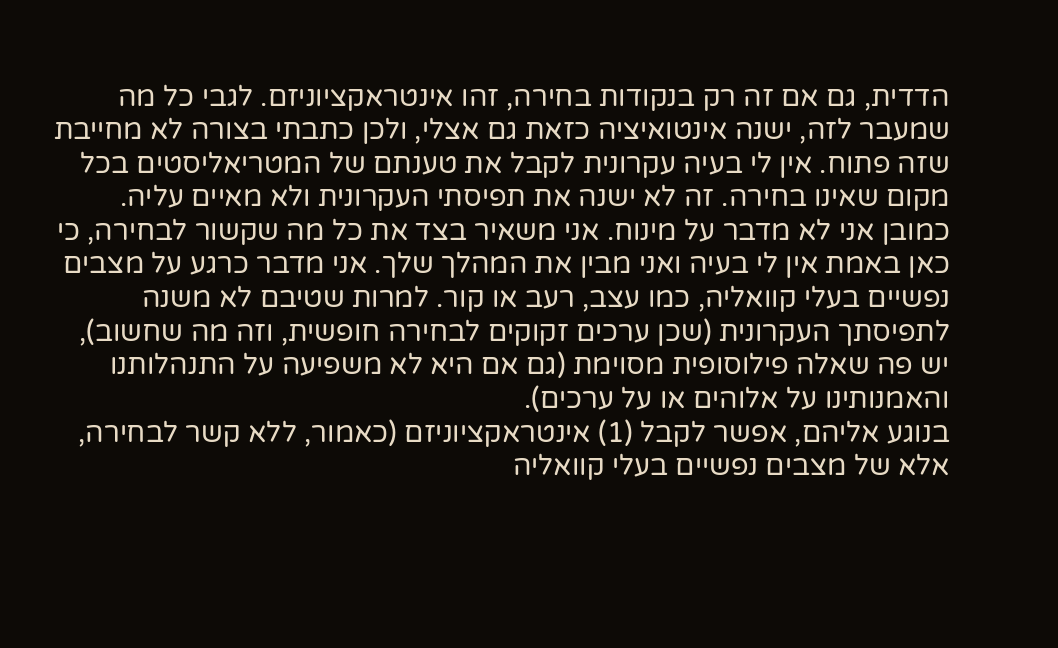הדדית, גם אם זה רק בנקודות בחירה, זהו אינטראקציוניזם. לגבי כל מה שמעבר לזה, ישנה אינטואיציה כזאת גם אצלי, ולכן כתבתי בצורה לא מחייבת שזה פתוח. אין לי בעיה עקרונית לקבל את טענתם של המטריאליסטים בכל מקום שאינו בחירה. זה לא ישנה את תפיסתי העקרונית ולא מאיים עליה.
כמובן אני לא מדבר על מינוח. אני משאיר בצד את כל מה שקשור לבחירה, כי כאן באמת אין לי בעיה ואני מבין את המהלך שלך. אני מדבר כרגע על מצבים נפשיים בעלי קוואליה, כמו עצב, רעב או קור. למרות שטיבם לא משנה לתפיסתך העקרונית (שכן ערכים זקוקים לבחירה חופשית, וזה מה שחשוב), יש פה שאלה פילוסופית מסוימת (גם אם היא לא משפיעה על התנהלותנו והאמנותינו על אלוהים או על ערכים).
בנוגע אליהם, אפשר לקבל (1) אינטראקציוניזם (כאמור, ללא קשר לבחירה, אלא של מצבים נפשיים בעלי קוואליה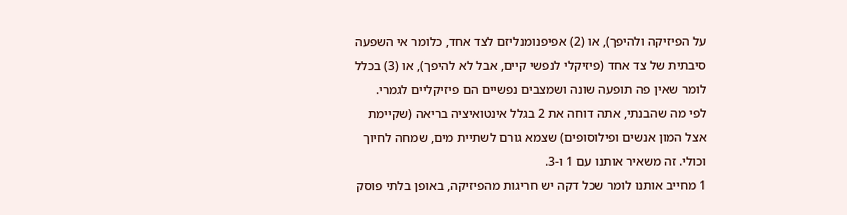על הפיזיקה ולהיפך), או (2) אפיפנומנליזם לצד אחד, כלומר אי השפעה סיבתית של צד אחד (פיזיקלי לנפשי קיים, אבל לא להיפך), או (3) בכלל לומר שאין פה תופעה שונה ושמצבים נפשיים הם פיזיקליים לגמרי.
לפי מה שהבנתי, אתה דוחה את 2 בגלל אינטואיציה בריאה (שקיימת אצל המון אנשים ופילוסופים) שצמא גורם לשתיית מים, שמחה לחיוך וכולי. זה משאיר אותנו עם 1 ו-3.
1 מחייב אותנו לומר שכל דקה יש חריגות מהפיזיקה, באופן בלתי פוסק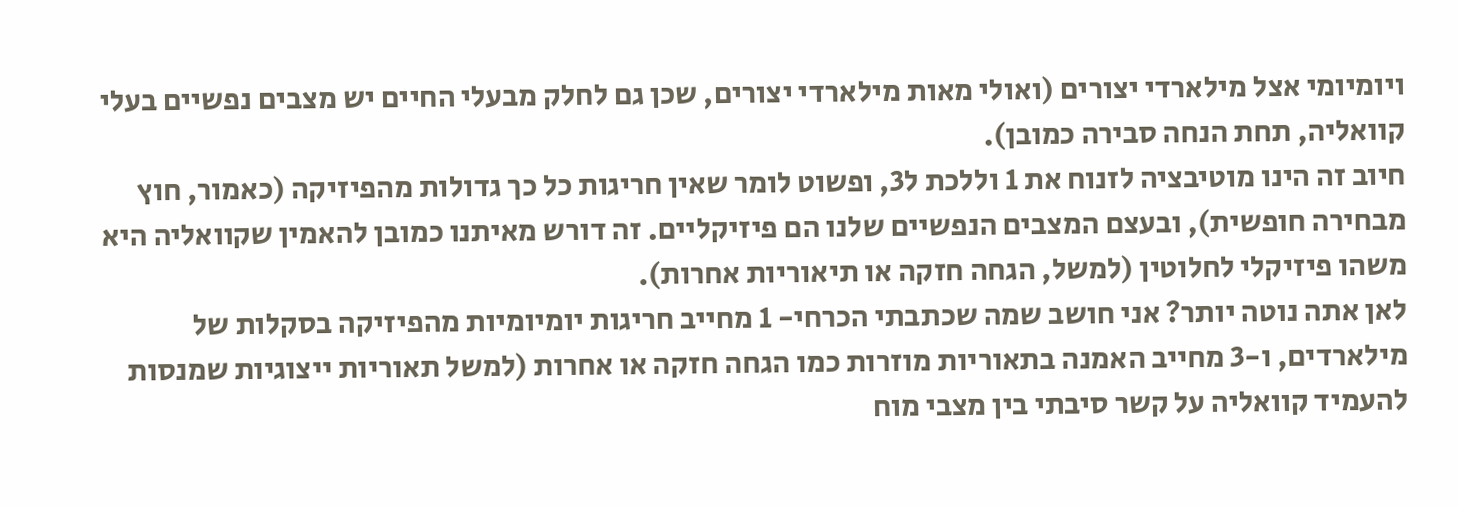ויומיומי אצל מילארדי יצורים (ואולי מאות מילארדי יצורים, שכן גם לחלק מבעלי החיים יש מצבים נפשיים בעלי קוואליה, תחת הנחה סבירה כמובן).
חיוב זה הינו מוטיבציה לזנוח את 1 וללכת ל3, ופשוט לומר שאין חריגות כל כך גדולות מהפיזיקה (כאמור, חוץ מבחירה חופשית), ובעצם המצבים הנפשיים שלנו הם פיזיקליים. זה דורש מאיתנו כמובן להאמין שקוואליה היא משהו פיזיקלי לחלוטין (למשל, הגחה חזקה או תיאוריות אחרות).
לאן אתה נוטה יותר? אני חושב שמה שכתבתי הכרחי- 1 מחייב חריגות יומיומיות מהפיזיקה בסקלות של מילארדים, ו-3 מחייב האמנה בתאוריות מוזרות כמו הגחה חזקה או אחרות (למשל תאוריות ייצוגיות שמנסות להעמיד קוואליה על קשר סיבתי בין מצבי מוח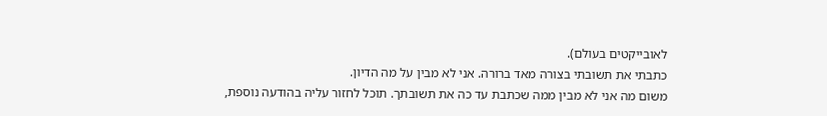לאובייקטים בעולם).
כתבתי את תשובתי בצורה מאד ברורה. אני לא מבין על מה הדיון.
משום מה אני לא מבין ממה שכתבת עד כה את תשובתך. תוכל לחזור עליה בהודעה נוספת,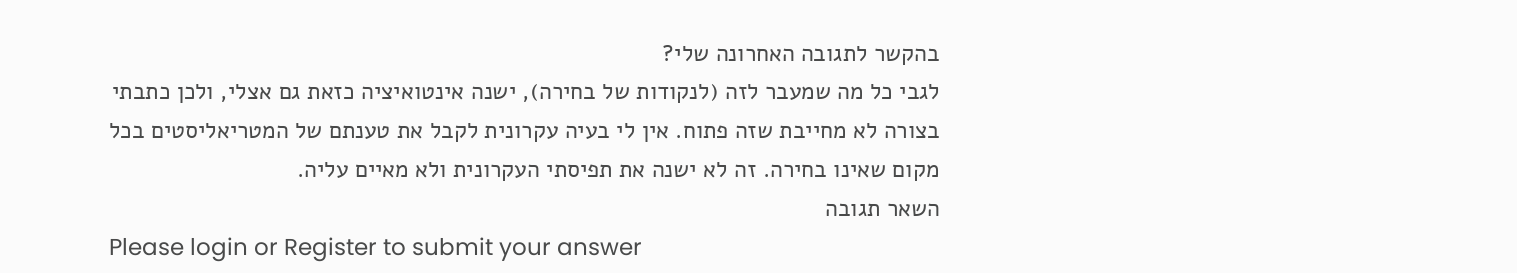בהקשר לתגובה האחרונה שלי?
לגבי כל מה שמעבר לזה (לנקודות של בחירה), ישנה אינטואיציה כזאת גם אצלי, ולכן כתבתי בצורה לא מחייבת שזה פתוח. אין לי בעיה עקרונית לקבל את טענתם של המטריאליסטים בכל מקום שאינו בחירה. זה לא ישנה את תפיסתי העקרונית ולא מאיים עליה.
השאר תגובה
Please login or Register to submit your answer